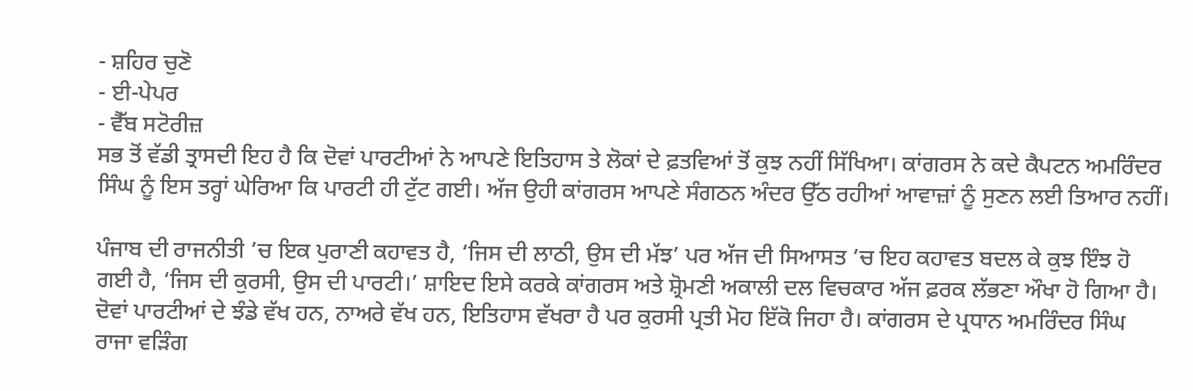- ਸ਼ਹਿਰ ਚੁਣੋ
- ਈ-ਪੇਪਰ
- ਵੈੱਬ ਸਟੋਰੀਜ਼
ਸਭ ਤੋਂ ਵੱਡੀ ਤ੍ਰਾਸਦੀ ਇਹ ਹੈ ਕਿ ਦੋਵਾਂ ਪਾਰਟੀਆਂ ਨੇ ਆਪਣੇ ਇਤਿਹਾਸ ਤੇ ਲੋਕਾਂ ਦੇ ਫ਼ਤਵਿਆਂ ਤੋਂ ਕੁਝ ਨਹੀਂ ਸਿੱਖਿਆ। ਕਾਂਗਰਸ ਨੇ ਕਦੇ ਕੈਪਟਨ ਅਮਰਿੰਦਰ ਸਿੰਘ ਨੂੰ ਇਸ ਤਰ੍ਹਾਂ ਘੇਰਿਆ ਕਿ ਪਾਰਟੀ ਹੀ ਟੁੱਟ ਗਈ। ਅੱਜ ਉਹੀ ਕਾਂਗਰਸ ਆਪਣੇ ਸੰਗਠਨ ਅੰਦਰ ਉੱਠ ਰਹੀਆਂ ਆਵਾਜ਼ਾਂ ਨੂੰ ਸੁਣਨ ਲਈ ਤਿਆਰ ਨਹੀਂ।

ਪੰਜਾਬ ਦੀ ਰਾਜਨੀਤੀ ’ਚ ਇਕ ਪੁਰਾਣੀ ਕਹਾਵਤ ਹੈ, ‘ਜਿਸ ਦੀ ਲਾਠੀ, ਉਸ ਦੀ ਮੱਝ’ ਪਰ ਅੱਜ ਦੀ ਸਿਆਸਤ ’ਚ ਇਹ ਕਹਾਵਤ ਬਦਲ ਕੇ ਕੁਝ ਇੰਝ ਹੋ ਗਈ ਹੈ, ‘ਜਿਸ ਦੀ ਕੁਰਸੀ, ਉਸ ਦੀ ਪਾਰਟੀ।’ ਸ਼ਾਇਦ ਇਸੇ ਕਰਕੇ ਕਾਂਗਰਸ ਅਤੇ ਸ਼੍ਰੋਮਣੀ ਅਕਾਲੀ ਦਲ ਵਿਚਕਾਰ ਅੱਜ ਫ਼ਰਕ ਲੱਭਣਾ ਔਖਾ ਹੋ ਗਿਆ ਹੈ। ਦੋਵਾਂ ਪਾਰਟੀਆਂ ਦੇ ਝੰਡੇ ਵੱਖ ਹਨ, ਨਾਅਰੇ ਵੱਖ ਹਨ, ਇਤਿਹਾਸ ਵੱਖਰਾ ਹੈ ਪਰ ਕੁਰਸੀ ਪ੍ਰਤੀ ਮੋਹ ਇੱਕੋ ਜਿਹਾ ਹੈ। ਕਾਂਗਰਸ ਦੇ ਪ੍ਰਧਾਨ ਅਮਰਿੰਦਰ ਸਿੰਘ ਰਾਜਾ ਵੜਿੰਗ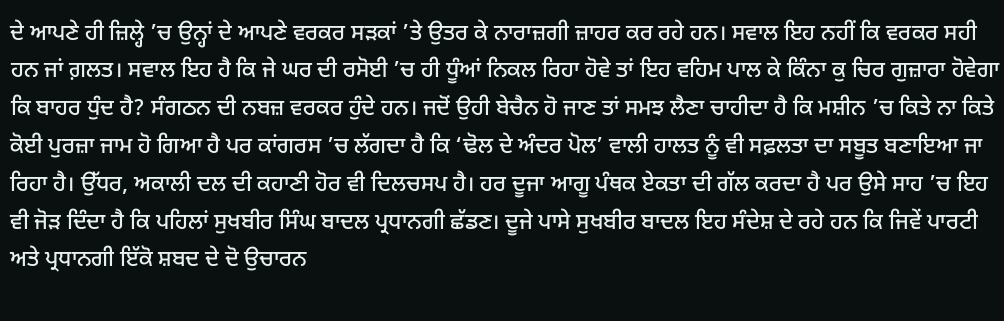ਦੇ ਆਪਣੇ ਹੀ ਜ਼ਿਲ੍ਹੇ ’ਚ ਉਨ੍ਹਾਂ ਦੇ ਆਪਣੇ ਵਰਕਰ ਸੜਕਾਂ ’ਤੇ ਉਤਰ ਕੇ ਨਾਰਾਜ਼ਗੀ ਜ਼ਾਹਰ ਕਰ ਰਹੇ ਹਨ। ਸਵਾਲ ਇਹ ਨਹੀਂ ਕਿ ਵਰਕਰ ਸਹੀ ਹਨ ਜਾਂ ਗ਼ਲਤ। ਸਵਾਲ ਇਹ ਹੈ ਕਿ ਜੇ ਘਰ ਦੀ ਰਸੋਈ ’ਚ ਹੀ ਧੂੰਆਂ ਨਿਕਲ ਰਿਹਾ ਹੋਵੇ ਤਾਂ ਇਹ ਵਹਿਮ ਪਾਲ ਕੇ ਕਿੰਨਾ ਕੁ ਚਿਰ ਗੁਜ਼ਾਰਾ ਹੋਵੇਗਾ ਕਿ ਬਾਹਰ ਧੁੰਦ ਹੈ? ਸੰਗਠਨ ਦੀ ਨਬਜ਼ ਵਰਕਰ ਹੁੰਦੇ ਹਨ। ਜਦੋਂ ਉਹੀ ਬੇਚੈਨ ਹੋ ਜਾਣ ਤਾਂ ਸਮਝ ਲੈਣਾ ਚਾਹੀਦਾ ਹੈ ਕਿ ਮਸ਼ੀਨ ’ਚ ਕਿਤੇ ਨਾ ਕਿਤੇ ਕੋਈ ਪੁਰਜ਼ਾ ਜਾਮ ਹੋ ਗਿਆ ਹੈ ਪਰ ਕਾਂਗਰਸ ’ਚ ਲੱਗਦਾ ਹੈ ਕਿ ‘ਢੋਲ ਦੇ ਅੰਦਰ ਪੋਲ’ ਵਾਲੀ ਹਾਲਤ ਨੂੰ ਵੀ ਸਫ਼ਲਤਾ ਦਾ ਸਬੂਤ ਬਣਾਇਆ ਜਾ ਰਿਹਾ ਹੈ। ਉੱਧਰ, ਅਕਾਲੀ ਦਲ ਦੀ ਕਹਾਣੀ ਹੋਰ ਵੀ ਦਿਲਚਸਪ ਹੈ। ਹਰ ਦੂਜਾ ਆਗੂ ਪੰਥਕ ਏਕਤਾ ਦੀ ਗੱਲ ਕਰਦਾ ਹੈ ਪਰ ਉਸੇ ਸਾਹ ’ਚ ਇਹ ਵੀ ਜੋੜ ਦਿੰਦਾ ਹੈ ਕਿ ਪਹਿਲਾਂ ਸੁਖਬੀਰ ਸਿੰਘ ਬਾਦਲ ਪ੍ਰਧਾਨਗੀ ਛੱਡਣ। ਦੂਜੇ ਪਾਸੇ ਸੁਖਬੀਰ ਬਾਦਲ ਇਹ ਸੰਦੇਸ਼ ਦੇ ਰਹੇ ਹਨ ਕਿ ਜਿਵੇਂ ਪਾਰਟੀ ਅਤੇ ਪ੍ਰਧਾਨਗੀ ਇੱਕੋ ਸ਼ਬਦ ਦੇ ਦੋ ਉਚਾਰਨ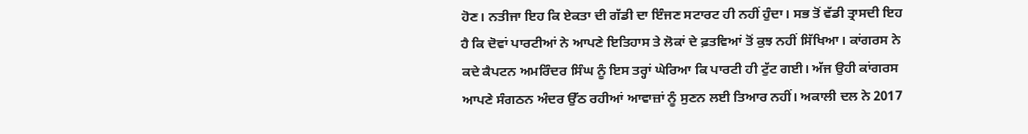ਹੋਣ। ਨਤੀਜਾ ਇਹ ਕਿ ਏਕਤਾ ਦੀ ਗੱਡੀ ਦਾ ਇੰਜਣ ਸਟਾਰਟ ਹੀ ਨਹੀਂ ਹੁੰਦਾ। ਸਭ ਤੋਂ ਵੱਡੀ ਤ੍ਰਾਸਦੀ ਇਹ ਹੈ ਕਿ ਦੋਵਾਂ ਪਾਰਟੀਆਂ ਨੇ ਆਪਣੇ ਇਤਿਹਾਸ ਤੇ ਲੋਕਾਂ ਦੇ ਫ਼ਤਵਿਆਂ ਤੋਂ ਕੁਝ ਨਹੀਂ ਸਿੱਖਿਆ। ਕਾਂਗਰਸ ਨੇ ਕਦੇ ਕੈਪਟਨ ਅਮਰਿੰਦਰ ਸਿੰਘ ਨੂੰ ਇਸ ਤਰ੍ਹਾਂ ਘੇਰਿਆ ਕਿ ਪਾਰਟੀ ਹੀ ਟੁੱਟ ਗਈ। ਅੱਜ ਉਹੀ ਕਾਂਗਰਸ ਆਪਣੇ ਸੰਗਠਨ ਅੰਦਰ ਉੱਠ ਰਹੀਆਂ ਆਵਾਜ਼ਾਂ ਨੂੰ ਸੁਣਨ ਲਈ ਤਿਆਰ ਨਹੀਂ। ਅਕਾਲੀ ਦਲ ਨੇ 2017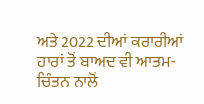ਅਤੇ 2022 ਦੀਆਂ ਕਰਾਰੀਆਂ ਹਾਰਾਂ ਤੋਂ ਬਾਅਦ ਵੀ ਆਤਮ-ਚਿੰਤਨ ਨਾਲੋਂ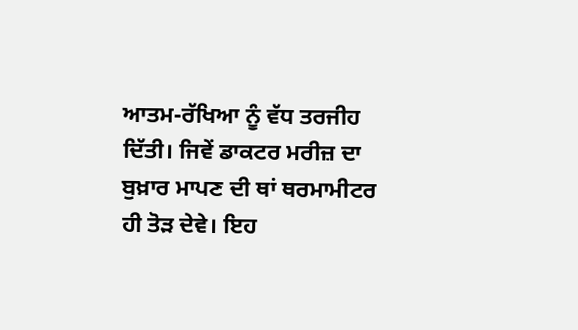ਆਤਮ-ਰੱਖਿਆ ਨੂੰ ਵੱਧ ਤਰਜੀਹ ਦਿੱਤੀ। ਜਿਵੇਂ ਡਾਕਟਰ ਮਰੀਜ਼ ਦਾ ਬੁਖ਼ਾਰ ਮਾਪਣ ਦੀ ਥਾਂ ਥਰਮਾਮੀਟਰ ਹੀ ਤੋੜ ਦੇਵੇ। ਇਹ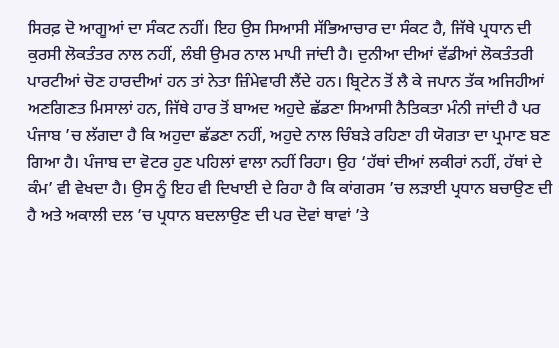ਸਿਰਫ਼ ਦੋ ਆਗੂਆਂ ਦਾ ਸੰਕਟ ਨਹੀਂ। ਇਹ ਉਸ ਸਿਆਸੀ ਸੱਭਿਆਚਾਰ ਦਾ ਸੰਕਟ ਹੈ, ਜਿੱਥੇ ਪ੍ਰਧਾਨ ਦੀ ਕੁਰਸੀ ਲੋਕਤੰਤਰ ਨਾਲ ਨਹੀਂ, ਲੰਬੀ ਉਮਰ ਨਾਲ ਮਾਪੀ ਜਾਂਦੀ ਹੈ। ਦੁਨੀਆ ਦੀਆਂ ਵੱਡੀਆਂ ਲੋਕਤੰਤਰੀ ਪਾਰਟੀਆਂ ਚੋਣ ਹਾਰਦੀਆਂ ਹਨ ਤਾਂ ਨੇਤਾ ਜ਼ਿੰਮੇਵਾਰੀ ਲੈਂਦੇ ਹਨ। ਬ੍ਰਿਟੇਨ ਤੋਂ ਲੈ ਕੇ ਜਪਾਨ ਤੱਕ ਅਜਿਹੀਆਂ ਅਣਗਿਣਤ ਮਿਸਾਲਾਂ ਹਨ, ਜਿੱਥੇ ਹਾਰ ਤੋਂ ਬਾਅਦ ਅਹੁਦੇ ਛੱਡਣਾ ਸਿਆਸੀ ਨੈਤਿਕਤਾ ਮੰਨੀ ਜਾਂਦੀ ਹੈ ਪਰ ਪੰਜਾਬ ’ਚ ਲੱਗਦਾ ਹੈ ਕਿ ਅਹੁਦਾ ਛੱਡਣਾ ਨਹੀਂ, ਅਹੁਦੇ ਨਾਲ ਚਿੰਬੜੇ ਰਹਿਣਾ ਹੀ ਯੋਗਤਾ ਦਾ ਪ੍ਰਮਾਣ ਬਣ ਗਿਆ ਹੈ। ਪੰਜਾਬ ਦਾ ਵੋਟਰ ਹੁਣ ਪਹਿਲਾਂ ਵਾਲਾ ਨਹੀਂ ਰਿਹਾ। ਉਹ ‘ਹੱਥਾਂ ਦੀਆਂ ਲਕੀਰਾਂ ਨਹੀਂ, ਹੱਥਾਂ ਦੇ ਕੰਮ’ ਵੀ ਵੇਖਦਾ ਹੈ। ਉਸ ਨੂੰ ਇਹ ਵੀ ਦਿਖਾਈ ਦੇ ਰਿਹਾ ਹੈ ਕਿ ਕਾਂਗਰਸ ’ਚ ਲੜਾਈ ਪ੍ਰਧਾਨ ਬਚਾਉਣ ਦੀ ਹੈ ਅਤੇ ਅਕਾਲੀ ਦਲ ’ਚ ਪ੍ਰਧਾਨ ਬਦਲਾਉਣ ਦੀ ਪਰ ਦੋਵਾਂ ਥਾਵਾਂ ’ਤੇ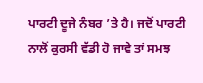ਪਾਰਟੀ ਦੂਜੇ ਨੰਬਰ ’ਤੇ ਹੈ। ਜਦੋਂ ਪਾਰਟੀ ਨਾਲੋਂ ਕੁਰਸੀ ਵੱਡੀ ਹੋ ਜਾਵੇ ਤਾਂ ਸਮਝ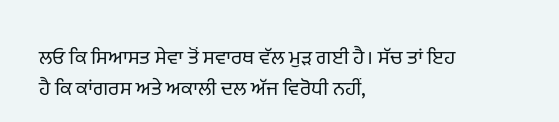ਲਓ ਕਿ ਸਿਆਸਤ ਸੇਵਾ ਤੋਂ ਸਵਾਰਥ ਵੱਲ ਮੁੜ ਗਈ ਹੈ। ਸੱਚ ਤਾਂ ਇਹ ਹੈ ਕਿ ਕਾਂਗਰਸ ਅਤੇ ਅਕਾਲੀ ਦਲ ਅੱਜ ਵਿਰੋਧੀ ਨਹੀਂ,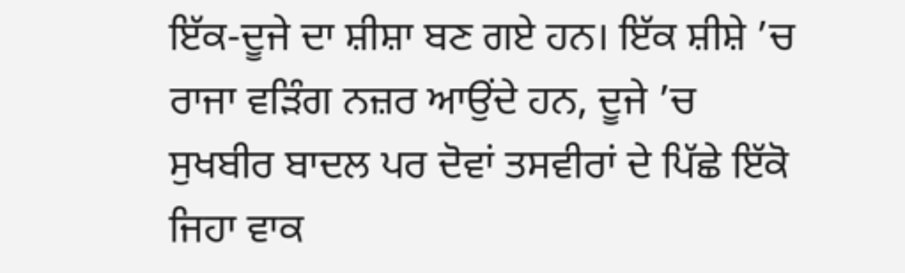ਇੱਕ-ਦੂਜੇ ਦਾ ਸ਼ੀਸ਼ਾ ਬਣ ਗਏ ਹਨ। ਇੱਕ ਸ਼ੀਸ਼ੇ ’ਚ ਰਾਜਾ ਵੜਿੰਗ ਨਜ਼ਰ ਆਉਂਦੇ ਹਨ, ਦੂਜੇ ’ਚ ਸੁਖਬੀਰ ਬਾਦਲ ਪਰ ਦੋਵਾਂ ਤਸਵੀਰਾਂ ਦੇ ਪਿੱਛੇ ਇੱਕੋ ਜਿਹਾ ਵਾਕ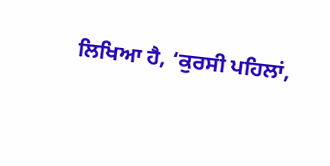ਲਿਖਿਆ ਹੈ, ‘ਕੁਰਸੀ ਪਹਿਲਾਂ,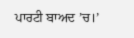ਪਾਰਟੀ ਬਾਅਦ ’ਚ।’